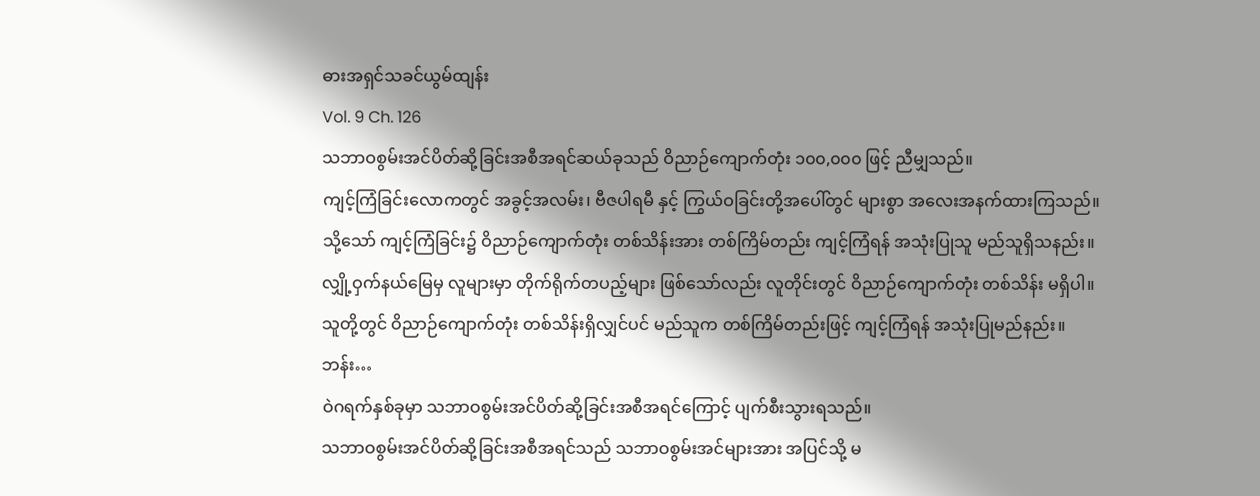ဓားအရှင်သခင်ယွမ်ထျန်း
Vol. 9 Ch. 126
သဘာဝစွမ်းအင်ပိတ်ဆို့ခြင်းအစီအရင်ဆယ်ခုသည် ဝိညာဉ်ကျောက်တုံး ၁၀၀,၀၀၀ ဖြင့် ညီမျှသည်။
ကျင့်ကြံခြင်းလောကတွင် အခွင့်အလမ်း၊ ဗီဇပါရမီ နှင့် ကြွယ်ဝခြင်းတို့အပေါ်တွင် များစွာ အလေးအနက်ထားကြသည်။
သို့သော် ကျင့်ကြံခြင်း၌ ဝိညာဉ်ကျောက်တုံး တစ်သိန်းအား တစ်ကြိမ်တည်း ကျင့်ကြံရန် အသုံးပြုသူ မည်သူရှိသနည်း။
လျှို့ဝှက်နယ်မြေမှ လူများမှာ တိုက်ရိုက်တပည့်များ ဖြစ်သော်လည်း လူတိုင်းတွင် ဝိညာဉ်ကျောက်တုံး တစ်သိန်း မရှိပါ။
သူတို့တွင် ဝိညာဉ်ကျောက်တုံး တစ်သိန်းရှိလျှင်ပင် မည်သူက တစ်ကြိမ်တည်းဖြင့် ကျင့်ကြံရန် အသုံးပြုမည်နည်း။
ဘန်း…
ဝဲဂရက်နှစ်ခုမှာ သဘာဝစွမ်းအင်ပိတ်ဆို့ခြင်းအစီအရင်ကြောင့် ပျက်စီးသွားရသည်။
သဘာဝစွမ်းအင်ပိတ်ဆို့ခြင်းအစီအရင်သည် သဘာဝစွမ်းအင်များအား အပြင်သို့ မ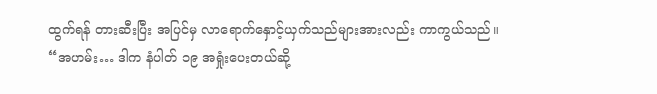ထွက်ရန် တားဆီးပြီး အပြင်မှ လာရောက်နှောင့်ယှက်သည်များအားလည်း ကာကွယ်သည်။
“အဟမ်း… ဒါက နံပါတ် ၁၉ အရှုံးပေးတယ်ဆို့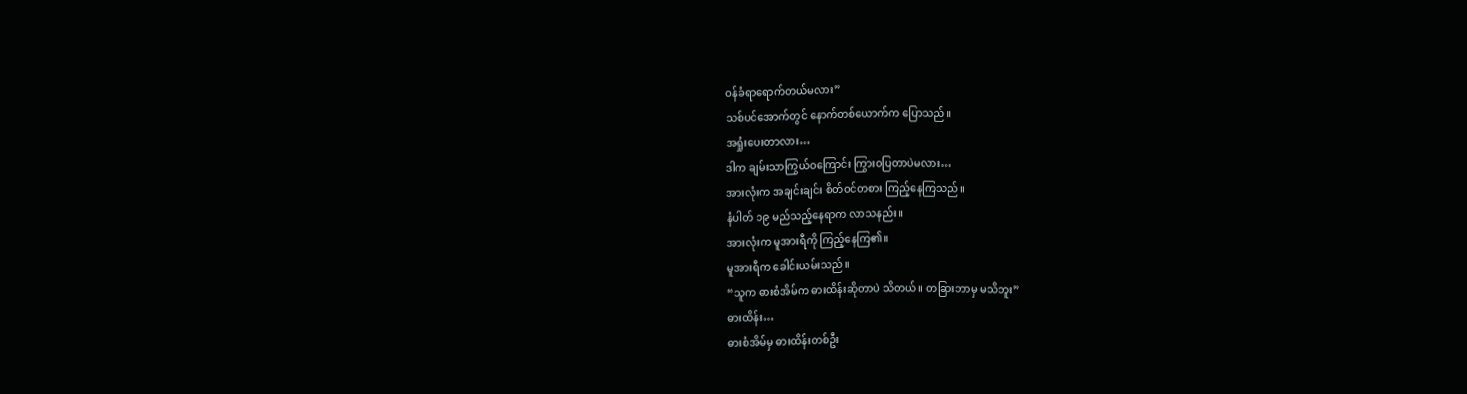ဝန်ခံရာရောက်တယ်မလား”
သစ်ပင်အောက်တွင် နောက်တစ်ယောက်က ပြောသည်။
အရှုံးပေးတာလား…
ဒါက ချမ်းသာကြွယ်ဝကြောင်း ကြွားဝပြတာပဲမလား…
အားလုံးက အချင်းချင်း စိတ်ဝင်တစား ကြည့်နေကြသည်။
နံပါတ် ၁၉ မည်သည့်နေရာက လာသနည်း။
အားလုံးက မူအားရီကို ကြည့်နေကြ၏။
မူအားရီက ခေါင်းယမ်းသည်။
“သူက ဓားစံအိမ်က ဓားထိန်းဆိုတာပဲ သိတယ်။ တခြားဘာမှ မသိဘူး”
ဓားထိန်း…
ဓားစံအိမ်မှ ဓားထိန်းတစ်ဦး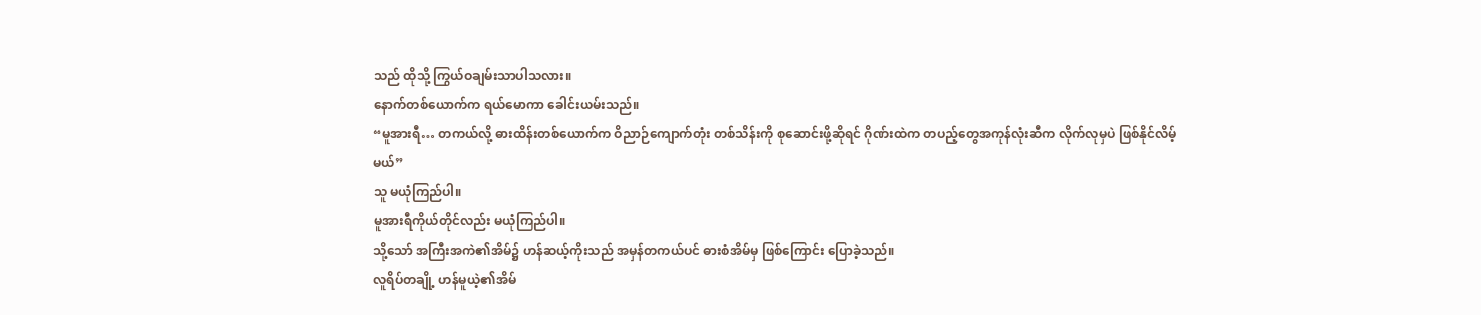သည် ထိုသို့ ကြွယ်ဝချမ်းသာပါသလား။
နောက်တစ်ယောက်က ရယ်မောကာ ခေါင်းယမ်းသည်။
“မူအားရီ… တကယ်လို့ ဓားထိန်းတစ်ယောက်က ဝိညာဉ်ကျောက်တုံး တစ်သိန်းကို စုဆောင်းဖို့ဆိုရင် ဂိုဏ်းထဲက တပည့်တွေအကုန်လုံးဆီက လိုက်လုမှပဲ ဖြစ်နိုင်လိမ့်မယ်”
သူ မယုံကြည်ပါ။
မူအားရီကိုယ်တိုင်လည်း မယုံကြည်ပါ။
သို့သော် အကြီးအကဲ၏အိမ်၌ ဟန်ဆယ့်ကိုးသည် အမှန်တကယ်ပင် ဓားစံအိမ်မှ ဖြစ်ကြောင်း ပြောခဲ့သည်။
လူရိပ်တချို့ ဟန်မူယဲ့၏အိမ်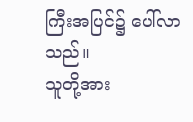ကြီးအပြင်၌ ပေါ်လာသည်။
သူတို့အား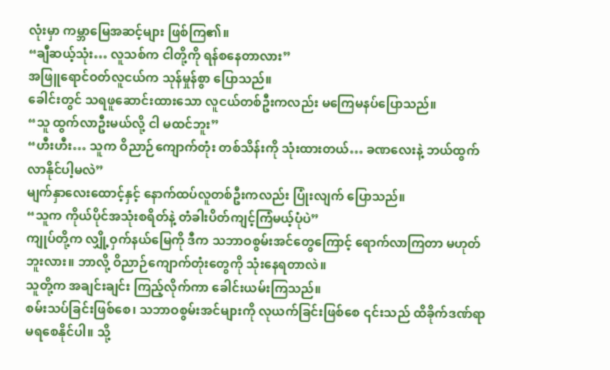လုံးမှာ ကမ္ဘာမြေအဆင့်များ ဖြစ်ကြ၏။
“ချီဆယ့်သုံး… လူသစ်က ငါတို့ကို ရန်စနေတာလား”
အဖြူရောင်ဝတ်လူငယ်က သုန်မှုန်စွာ ပြောသည်။
ခေါင်းတွင် သရဖူဆောင်းထားသော လူငယ်တစ်ဦးကလည်း မကြေမနပ်ပြောသည်။
“သူ ထွက်လာဦးမယ်လို့ ငါ မထင်ဘူး”
“ဟီးဟီး… သူက ဝိညာဉ်ကျောက်တုံး တစ်သိန်းကို သုံးထားတယ်… ခဏလေးနဲ့ ဘယ်ထွက်လာနိုင်ပါ့မလဲ”
မျက်နှာလေးထောင့်နှင့် နောက်ထပ်လူတစ်ဦးကလည်း ပြုံးလျက် ပြောသည်။
“သူက ကိုယ်ပိုင်အသုံးစရိတ်နဲ့ တံခါးပိတ်ကျင့်ကြံမယ့်ပုံပဲ”
ကျုပ်တို့က လျှို့ဝှက်နယ်မြေကို ဒီက သဘာဝစွမ်းအင်တွေကြောင့် ရောက်လာကြတာ မဟုတ်ဘူးလား။ ဘာလို့ ဝိညာဉ်ကျောက်တုံးတွေကို သုံးနေရတာလဲ။
သူတို့က အချင်းချင်း ကြည့်လိုက်ကာ ခေါင်းယမ်းကြသည်။
စမ်းသပ်ခြင်းဖြစ်စေ၊ သဘာဝစွမ်းအင်များကို လုယက်ခြင်းဖြစ်စေ ၎င်းသည် ထိခိုက်ဒဏ်ရာမရစေနိုင်ပါ။ သို့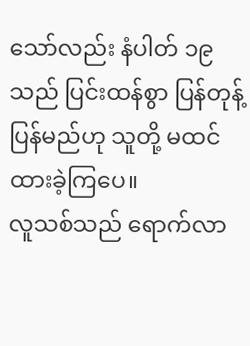သော်လည်း နံပါတ် ၁၉ သည် ပြင်းထန်စွာ ပြန်တုန့်ပြန်မည်ဟု သူတို့ မထင်ထားခဲ့ကြပေ။
လူသစ်သည် ရောက်လာ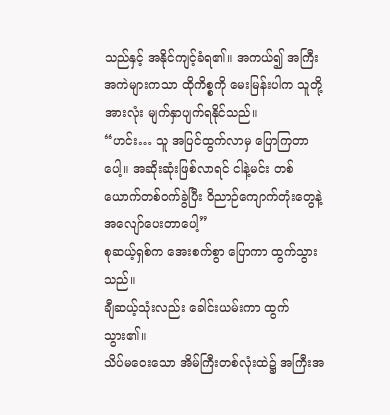သည်နှင့် အနိုင်ကျင့်ခံရ၏။ အကယ်၍ အကြီးအကဲများကသာ ထိုကိစ္စကို မေးမြန်းပါက သူတို့အားလုံး မျက်နှာပျက်ရနိုင်သည်။
“ဟင်း… သူ အပြင်ထွက်လာမှ ပြောကြတာပေါ့။ အဆိုးဆုံးဖြစ်လာရင် ငါနဲ့မင်း တစ်ယောက်တစ်ဝက်ခွဲပြီး ဝိညာဉ်ကျောက်တုံးတွေနဲ့ အလျော်ပေးတာပေါ့”
စုဆယ့်ရှစ်က အေးစက်စွာ ပြောကာ ထွက်သွားသည်။
ချီဆယ့်သုံးလည်း ခေါင်းယမ်းကာ ထွက်သွား၏။
သိပ်မဝေးသော အိမ်ကြီးတစ်လုံးထဲ၌ အကြီးအ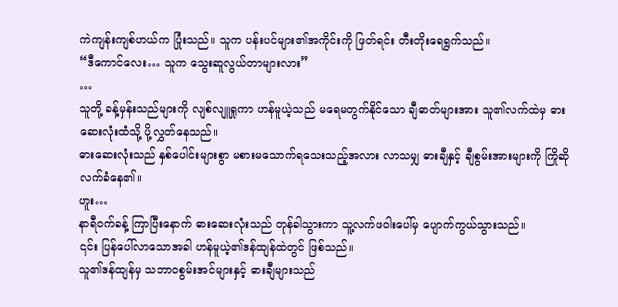ကဲကျန်းကျစ်ဟယ်က ပြုံးသည်။ သူက ပန်းပင်များ၏အကိုင်းကို ဖြတ်ရင်း တီးတိုးရေရွက်သည်။
“ဒီကောင်လေး… သူက သွေးဆူလွယ်တာများလား”
…
သူတို့ ခန့်မှန်းသည်များကို လျစ်လျူရှုကာ ဟန်မူယဲ့သည် မရေမတွက်နိုင်သော ချီဓာတ်များအား သူ၏လက်ထဲမှ ဓားဆေးလုံးထံသို့ ပို့လွှတ်နေသည်။
ဓားဆေးလုံးသည် နှစ်ပေါင်းများစွာ မစားမသောက်ရသေးသည့်အလား လာသမျှ ဓားချီနှင့် ချီစွမ်းအားများကို ကြိုဆိုလက်ခံနေ၏။
ဟူး…
နာရီဝက်ခန့် ကြာပြီးနောက် ဓားဆေးလုံးသည် တုန်ခါသွားကာ သူ့လက်ဖဝါးပေါ်မှ ပျောက်ကွယ်သွားသည်။
၎င်း ပြန်ပေါ်လာသောအခါ ဟန်မူယဲ့၏ဒန်ထျန်ထဲတွင် ဖြစ်သည်။
သူ၏ဒန်ထျန်မှ သဘာဝစွမ်းအင်များနှင့် ဓားချီများသည်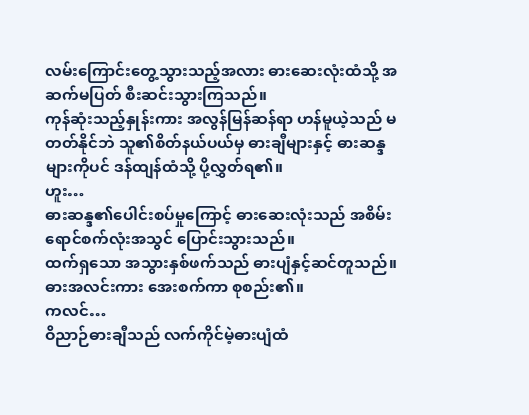လမ်းကြောင်းတွေ့သွားသည့်အလား ဓားဆေးလုံးထံသို့ အဆက်မပြတ် စီးဆင်းသွားကြသည်။
ကုန်ဆုံးသည့်နှုန်းကား အလွန်မြန်ဆန်ရာ ဟန်မူယဲ့သည် မတတ်နိုင်ဘဲ သူ၏စိတ်နယ်ပယ်မှ ဓားချီများနှင့် ဓားဆန္ဒများကိုပင် ဒန်ထျန်ထံသို့ ပို့လွှတ်ရ၏။
ဟူး…
ဓားဆန္ဒ၏ပေါင်းစပ်မှုကြောင့် ဓားဆေးလုံးသည် အစိမ်းရောင်စက်လုံးအသွင် ပြောင်းသွားသည်။
ထက်ရှသော အသွားနှစ်ဖက်သည် ဓားပျံနှင့်ဆင်တူသည်။ ဓားအလင်းကား အေးစက်ကာ စုစည်း၏။
ကလင်…
ဝိညာဉ်ဓားချီသည် လက်ကိုင်မဲ့ဓားပျံထံ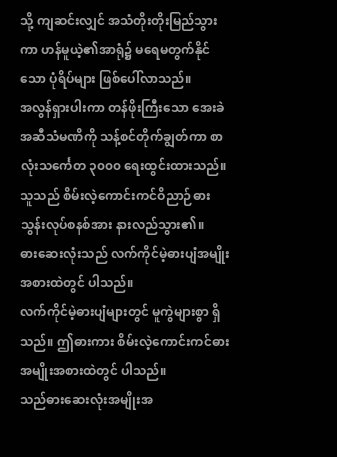သို့ ကျဆင်းလျှင် အသံတိုးတိုးမြည်သွားကာ ဟန်မူယဲ့၏အာရုံ၌ မရေမတွက်နိုင်သော ပုံရိပ်များ ဖြစ်ပေါ်လာသည်။
အလွန်ရှားပါးကာ တန်ဖိုးကြီးသော အေးခဲအဆီသံမဏိကို သန့်စင်တိုက်ချွတ်ကာ စာလုံးသင်္ကေတ ၃၀၀၀ ရေးထွင်းထားသည်။
သူသည် စိမ်းလဲ့ကောင်းကင်ဝိညာဉ်ဓားသွန်းလုပ်စနစ်အား နားလည်သွား၏။
ဓားဆေးလုံးသည် လက်ကိုင်မဲ့ဓားပျံအမျိုးအစားထဲတွင် ပါသည်။
လက်ကိုင်မဲ့ဓားပျံများတွင် မူကွဲများစွာ ရှိသည်။ ဤဓားကား စိမ်းလဲ့ကောင်းကင်ဓားအမျိုးအစားထဲတွင် ပါသည်။
သည်ဓားဆေးလုံးအမျိုးအ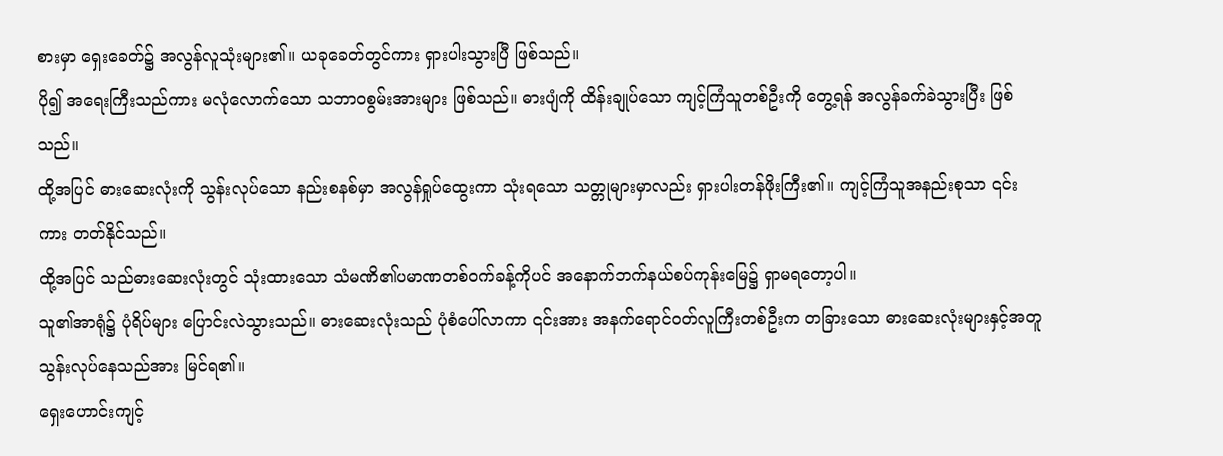စားမှာ ရှေးခေတ်၌ အလွန်လူသုံးများ၏။ ယခုခေတ်တွင်ကား ရှားပါးသွားပြီ ဖြစ်သည်။
ပို၍ အရေးကြီးသည်ကား မလုံလောက်သော သဘာဝစွမ်းအားများ ဖြစ်သည်။ ဓားပျံကို ထိန်းချုပ်သော ကျင့်ကြံသူတစ်ဦးကို တွေ့ရန် အလွန်ခက်ခဲသွားပြီး ဖြစ်သည်။
ထို့အပြင် ဓားဆေးလုံးကို သွန်းလုပ်သော နည်းစနစ်မှာ အလွန်ရှုပ်ထွေးကာ သုံးရသော သတ္တုများမှာလည်း ရှားပါးတန်ဖိုးကြီး၏။ ကျင့်ကြံသူအနည်းစုသာ ၎င်းကား တတ်နိုင်သည်။
ထို့အပြင် သည်ဓားဆေးလုံးတွင် သုံးထားသော သံမဏိ၏ပမာဏတစ်ဝက်ခန့်ကိုပင် အနောက်ဘက်နယ်စပ်ကုန်းမြေ၌ ရှာမရတော့ပါ။
သူ၏အာရုံ၌ ပုံရိပ်များ ပြောင်းလဲသွားသည်။ ဓားဆေးလုံးသည် ပုံစံပေါ်လာကာ ၎င်းအား အနက်ရောင်ဝတ်လူကြီးတစ်ဦးက တခြားသော ဓားဆေးလုံးများနှင့်အတူ သွန်းလုပ်နေသည်အား မြင်ရ၏။
ရှေးဟောင်းကျင့်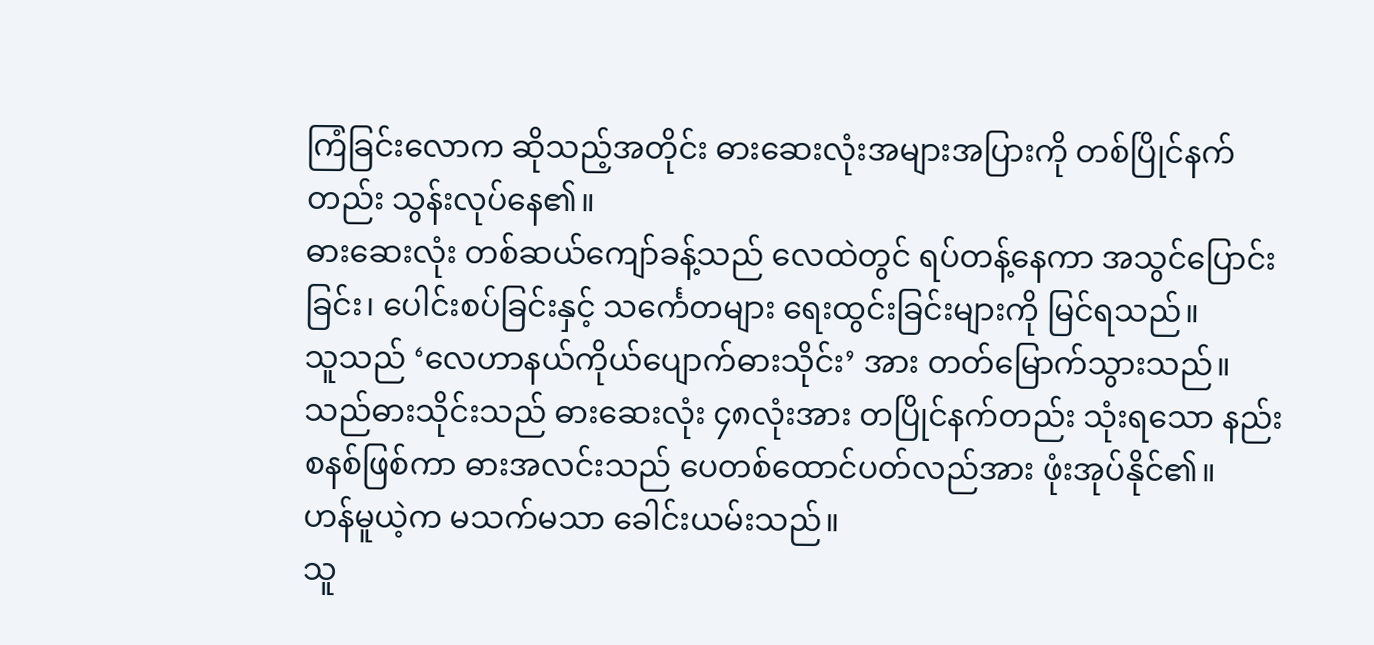ကြံခြင်းလောက ဆိုသည့်အတိုင်း ဓားဆေးလုံးအများအပြားကို တစ်ပြိုင်နက်တည်း သွန်းလုပ်နေ၏။
ဓားဆေးလုံး တစ်ဆယ်ကျော်ခန့်သည် လေထဲတွင် ရပ်တန့်နေကာ အသွင်ပြောင်းခြင်း၊ ပေါင်းစပ်ခြင်းနှင့် သင်္ကေတများ ရေးထွင်းခြင်းများကို မြင်ရသည်။
သူသည် ‘လေဟာနယ်ကိုယ်ပျောက်ဓားသိုင်း’ အား တတ်မြောက်သွားသည်။
သည်ဓားသိုင်းသည် ဓားဆေးလုံး ၄၈လုံးအား တပြိုင်နက်တည်း သုံးရသော နည်းစနစ်ဖြစ်ကာ ဓားအလင်းသည် ပေတစ်ထောင်ပတ်လည်အား ဖုံးအုပ်နိုင်၏။
ဟန်မူယဲ့က မသက်မသာ ခေါင်းယမ်းသည်။
သူ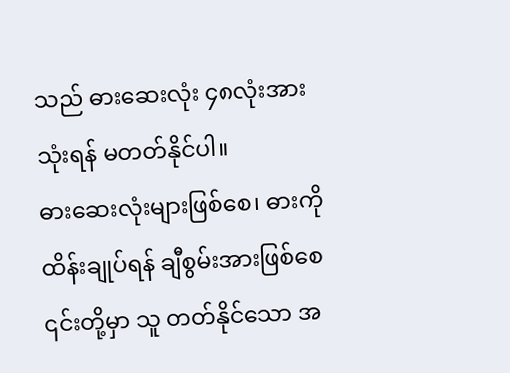သည် ဓားဆေးလုံး ၄၈လုံးအား သုံးရန် မတတ်နိုင်ပါ။
ဓားဆေးလုံးများဖြစ်စေ၊ ဓားကို ထိန်းချုပ်ရန် ချီစွမ်းအားဖြစ်စေ ၎င်းတို့မှာ သူ တတ်နိုင်သော အ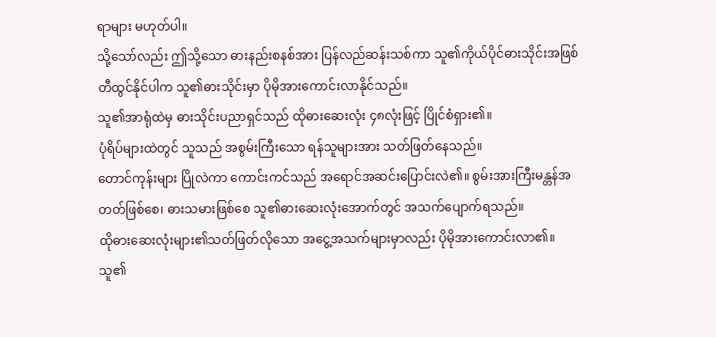ရာများ မဟုတ်ပါ။
သို့သော်လည်း ဤသို့သော ဓားနည်းစနစ်အား ပြန်လည်ဆန်းသစ်ကာ သူ၏ကိုယ်ပိုင်ဓားသိုင်းအဖြစ် တီထွင်နိုင်ပါက သူ၏ဓားသိုင်းမှာ ပိုမိုအားကောင်းလာနိုင်သည်။
သူ၏အာရုံထဲမှ ဓားသိုင်းပညာရှင်သည် ထိုဓားဆေးလုံး ၄၈လုံးဖြင့် ပြိုင်စံရှား၏။
ပုံရိပ်များထဲတွင် သူသည် အစွမ်းကြီးသော ရန်သူများအား သတ်ဖြတ်နေသည်။
တောင်ကုန်းများ ပြိုလဲကာ ကောင်းကင်သည် အရောင်အဆင်းပြောင်းလဲ၏။ စွမ်းအားကြီးမန္တန်အတတ်ဖြစ်စေ၊ ဓားသမားဖြစ်စေ သူ၏ဓားဆေးလုံးအောက်တွင် အသက်ပျောက်ရသည်။
ထိုဓားဆေးလုံးများ၏သတ်ဖြတ်လိုသော အငွေ့အသက်များမှာလည်း ပိုမိုအားကောင်းလာ၏။
သူ၏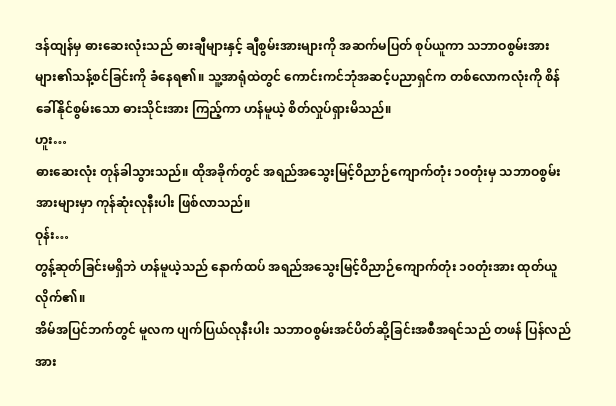ဒန်ထျန်မှ ဓားဆေးလုံးသည် ဓားချီများနှင့် ချီစွမ်းအားများကို အဆက်မပြတ် စုပ်ယူကာ သဘာဝစွမ်းအားများ၏သန့်စင်ခြင်းကို ခံနေရ၏။ သူ့အာရုံထဲတွင် ကောင်းကင်ဘုံအဆင့်ပညာရှင်က တစ်လောကလုံးကို စိန်ခေါ်နိုင်စွမ်းသော ဓားသိုင်းအား ကြည့်ကာ ဟန်မူယဲ့ စိတ်လှုပ်ရှားမိသည်။
ဟူး…
ဓားဆေးလုံး တုန်ခါသွားသည်။ ထိုအခိုက်တွင် အရည်အသွေးမြင့်ဝိညာဉ်ကျောက်တုံး ၁၀တုံးမှ သဘာဝစွမ်းအားများမှာ ကုန်ဆုံးလုနီးပါး ဖြစ်လာသည်။
ဝုန်း…
တွန့်ဆုတ်ခြင်းမရှိဘဲ ဟန်မူယဲ့သည် နောက်ထပ် အရည်အသွေးမြင့်ဝိညာဉ်ကျောက်တုံး ၁၀တုံးအား ထုတ်ယူလိုက်၏။
အိမ်အပြင်ဘက်တွင် မူလက ပျက်ပြယ်လုနီးပါး သဘာဝစွမ်းအင်ပိတ်ဆို့ခြင်းအစီအရင်သည် တဖန် ပြန်လည်အား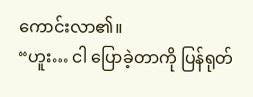ကောင်းလာ၏။
“ဟူး… ငါ ပြောခဲ့တာကို ပြန်ရုတ်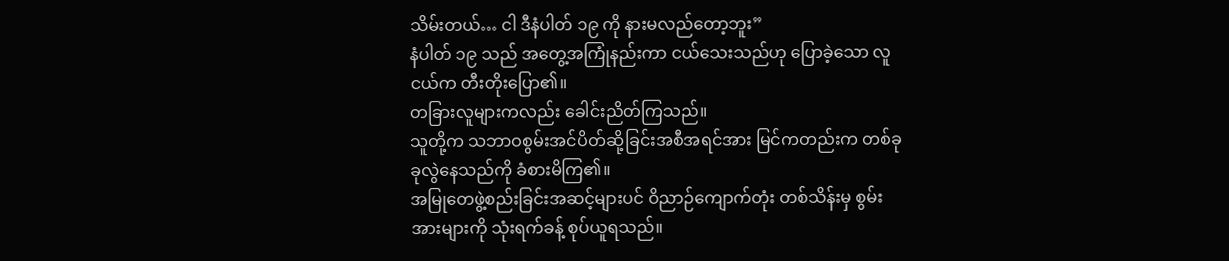သိမ်းတယ်… ငါ ဒီနံပါတ် ၁၉ ကို နားမလည်တော့ဘူး”
နံပါတ် ၁၉ သည် အတွေ့အကြုံနည်းကာ ငယ်သေးသည်ဟု ပြောခဲ့သော လူငယ်က တီးတိုးပြော၏။
တခြားလူများကလည်း ခေါင်းညိတ်ကြသည်။
သူတို့က သဘာဝစွမ်းအင်ပိတ်ဆို့ခြင်းအစီအရင်အား မြင်ကတည်းက တစ်ခုခုလွဲနေသည်ကို ခံစားမိကြ၏။
အမြုတေဖွဲ့စည်းခြင်းအဆင့်များပင် ဝိညာဉ်ကျောက်တုံး တစ်သိန်းမှ စွမ်းအားများကို သုံးရက်ခန့် စုပ်ယူရသည်။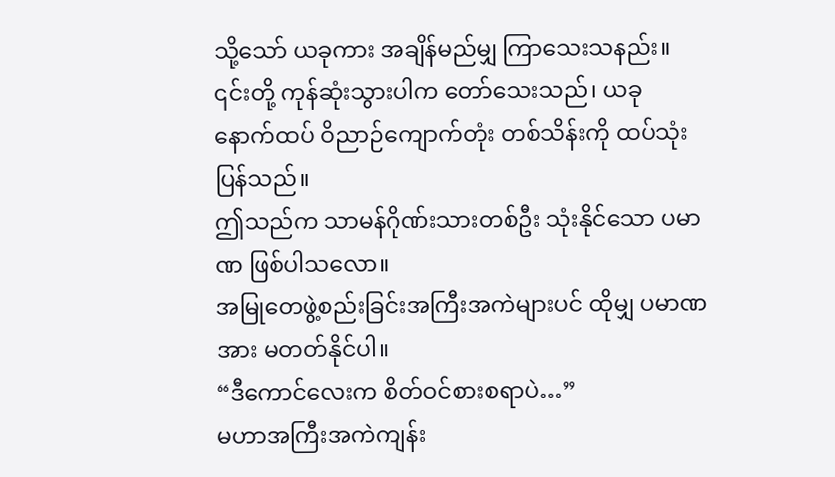သို့သော် ယခုကား အချိန်မည်မျှ ကြာသေးသနည်း။
၎င်းတို့ ကုန်ဆုံးသွားပါက တော်သေးသည်၊ ယခု နောက်ထပ် ဝိညာဉ်ကျောက်တုံး တစ်သိန်းကို ထပ်သုံးပြန်သည်။
ဤသည်က သာမန်ဂိုဏ်းသားတစ်ဦး သုံးနိုင်သော ပမာဏ ဖြစ်ပါသလော။
အမြုတေဖွဲ့စည်းခြင်းအကြီးအကဲများပင် ထိုမျှ ပမာဏအား မတတ်နိုင်ပါ။
“ဒီကောင်လေးက စိတ်ဝင်စားစရာပဲ…”
မဟာအကြီးအကဲကျန်း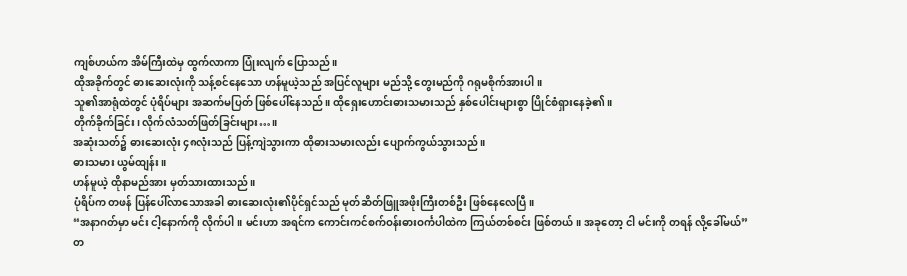ကျစ်ဟယ်က အိမ်ကြီးထဲမှ ထွက်လာကာ ပြုံးလျက် ပြောသည်။
ထိုအခိုက်တွင် ဓားဆေးလုံးကို သန့်စင်နေသော ဟန်မူယဲ့သည် အပြင်လူများ မည်သို့ တွေးမည်ကို ဂရုမစိုက်အားပါ။
သူ၏အာရုံထဲတွင် ပုံရိပ်များ အဆက်မပြတ် ဖြစ်ပေါ်နေသည်။ ထိုရှေးဟောင်းဓားသမားသည် နှစ်ပေါင်းများစွာ ပြိုင်စံရှားနေခဲ့၏။
တိုက်ခိုက်ခြင်း၊ လိုက်လံသတ်ဖြတ်ခြင်းများ…။
အဆုံးသတ်၌ ဓားဆေးလုံး ၄၈လုံးသည် ပြန့်ကျဲသွားကာ ထိုဓားသမားလည်း ပျောက်ကွယ်သွားသည်။
ဓားသမား ယွမ်ထျန်း။
ဟန်မူယဲ့ ထိုနာမည်အား မှတ်သားထားသည်။
ပုံရိပ်က တဖန် ပြန်ပေါ်လာသောအခါ ဓားဆေးလုံး၏ပိုင်ရှင်သည် မုတ်ဆိတ်ဖြူအဖိုးကြီးတစ်ဦး ဖြစ်နေလေပြီ။
“အနာဂတ်မှာ မင်း ငါ့နောက်ကို လိုက်ပါ။ မင်းဟာ အရင်က ကောင်းကင်စက်ဝန်းဓားဝင်္ကပါထဲက ကြယ်တစ်စင်း ဖြစ်တယ်။ အခုတော့ ငါ မင်းကို တရန် လို့ခေါ်မယ်”
တ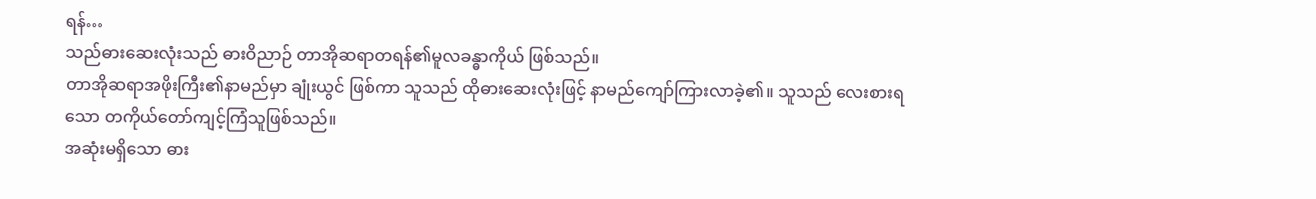ရန်…
သည်ဓားဆေးလုံးသည် ဓားဝိညာဉ် တာအိုဆရာတရန်၏မူလခန္ဓာကိုယ် ဖြစ်သည်။
တာအိုဆရာအဖိုးကြီး၏နာမည်မှာ ချုံးယွင် ဖြစ်ကာ သူသည် ထိုဓားဆေးလုံးဖြင့် နာမည်ကျော်ကြားလာခဲ့၏။ သူသည် လေးစားရသော တကိုယ်တော်ကျင့်ကြံသူဖြစ်သည်။
အဆုံးမရှိသော ဓား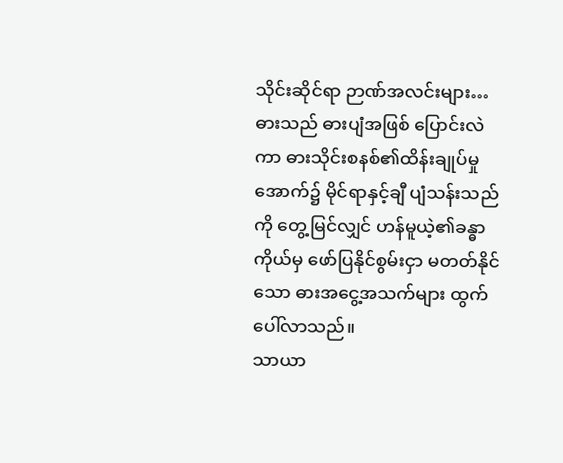သိုင်းဆိုင်ရာ ဉာဏ်အလင်းများ…
ဓားသည် ဓားပျံအဖြစ် ပြောင်းလဲကာ ဓားသိုင်းစနစ်၏ထိန်းချုပ်မှုအောက်၌ မိုင်ရာနှင့်ချီ ပျံသန်းသည်ကို တွေ့မြင်လျှင် ဟန်မူယဲ့၏ခန္ဓာကိုယ်မှ ဖော်ပြနိုင်စွမ်းငှာ မတတ်နိုင်သော ဓားအငွေ့အသက်များ ထွက်ပေါ်လာသည်။
သာယာ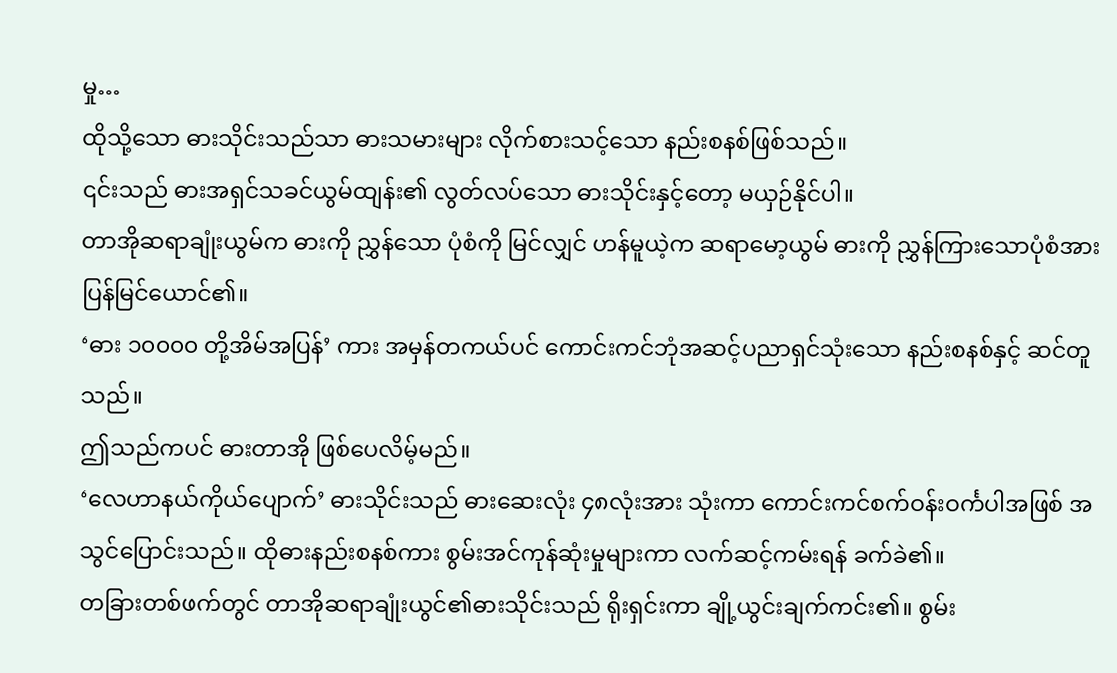မှု…
ထိုသို့သော ဓားသိုင်းသည်သာ ဓားသမားများ လိုက်စားသင့်သော နည်းစနစ်ဖြစ်သည်။
၎င်းသည် ဓားအရှင်သခင်ယွမ်ထျန်း၏ လွတ်လပ်သော ဓားသိုင်းနှင့်တော့ မယှဉ်နိုင်ပါ။
တာအိုဆရာချုံးယွမ်က ဓားကို ညွှန်သော ပုံစံကို မြင်လျှင် ဟန်မူယဲ့က ဆရာမော့ယွမ် ဓားကို ညွှန်ကြားသောပုံစံအား ပြန်မြင်ယောင်၏။
‘ဓား ၁၀၀၀၀ တို့အိမ်အပြန်’ ကား အမှန်တကယ်ပင် ကောင်းကင်ဘုံအဆင့်ပညာရှင်သုံးသော နည်းစနစ်နှင့် ဆင်တူသည်။
ဤသည်ကပင် ဓားတာအို ဖြစ်ပေလိမ့်မည်။
‘လေဟာနယ်ကိုယ်ပျောက်’ ဓားသိုင်းသည် ဓားဆေးလုံး ၄၈လုံးအား သုံးကာ ကောင်းကင်စက်ဝန်းဝင်္ကပါအဖြစ် အသွင်ပြောင်းသည်။ ထိုဓားနည်းစနစ်ကား စွမ်းအင်ကုန်ဆုံးမှုများကာ လက်ဆင့်ကမ်းရန် ခက်ခဲ၏။
တခြားတစ်ဖက်တွင် တာအိုဆရာချုံးယွင်၏ဓားသိုင်းသည် ရိုးရှင်းကာ ချို့ယွင်းချက်ကင်း၏။ စွမ်း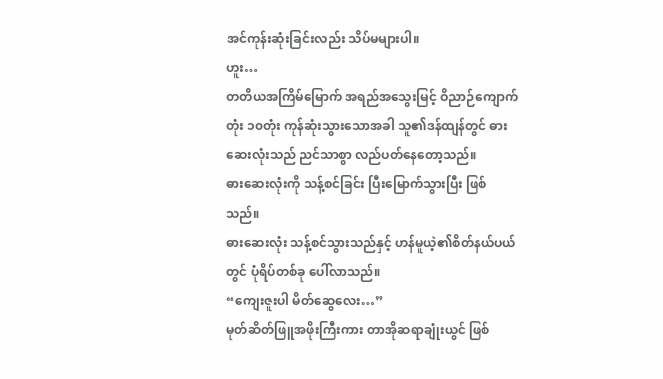အင်ကုန်းဆုံးခြင်းလည်း သိပ်မများပါ။
ဟူး…
တတိယအကြိမ်မြောက် အရည်အသွေးမြင့် ဝိညာဉ်ကျောက်တုံး ၁၀တုံး ကုန်ဆုံးသွားသောအခါ သူ၏ဒန်ထျန်တွင် ဓားဆေးလုံးသည် ညင်သာစွာ လည်ပတ်နေတော့သည်။
ဓားဆေးလုံးကို သန့်စင်ခြင်း ပြီးမြောက်သွားပြီး ဖြစ်သည်။
ဓားဆေးလုံး သန့်စင်သွားသည်နှင့် ဟန်မူယဲ့၏စိတ်နယ်ပယ်တွင် ပုံရိပ်တစ်ခု ပေါ်လာသည်။
“ကျေးဇူးပါ မိတ်ဆွေလေး…”
မုတ်ဆိတ်ဖြူအဖိုးကြီးကား တာအိုဆရာချုံးယွင် ဖြစ်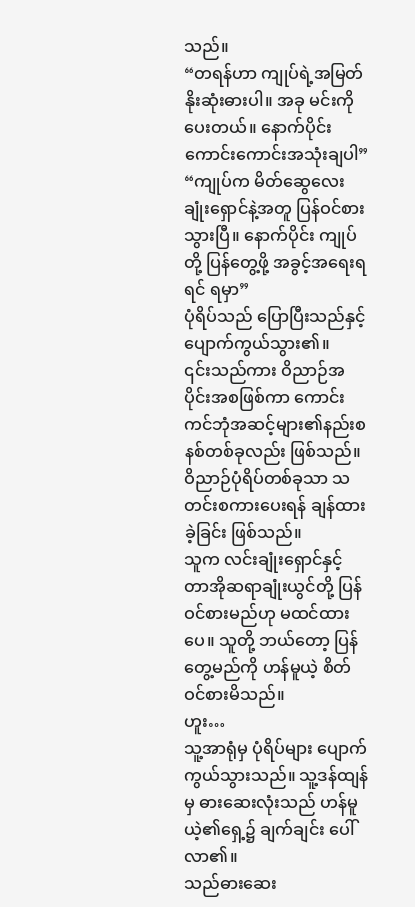သည်။
“တရန်ဟာ ကျုပ်ရဲ့အမြတ်နိုးဆုံးဓားပါ။ အခု မင်းကို ပေးတယ်။ နောက်ပိုင်း ကောင်းကောင်းအသုံးချပါ”
“ကျုပ်က မိတ်ဆွေလေး ချုံးရှောင်နဲ့အတူ ပြန်ဝင်စားသွားပြီ။ နောက်ပိုင်း ကျုပ်တို့ ပြန်တွေ့ဖို့ အခွင့်အရေးရရင် ရမှာ”
ပုံရိပ်သည် ပြောပြီးသည်နှင့် ပျောက်ကွယ်သွား၏။
၎င်းသည်ကား ဝိညာဉ်အပိုင်းအစဖြစ်ကာ ကောင်းကင်ဘုံအဆင့်များ၏နည်းစနစ်တစ်ခုလည်း ဖြစ်သည်။ ဝိညာဉ်ပုံရိပ်တစ်ခုသာ သတင်းစကားပေးရန် ချန်ထားခဲ့ခြင်း ဖြစ်သည်။
သူက လင်းချုံးရှောင်နှင့် တာအိုဆရာချုံးယွင်တို့ ပြန်ဝင်စားမည်ဟု မထင်ထားပေ။ သူတို့ ဘယ်တော့ ပြန်တွေ့မည်ကို ဟန်မူယဲ့ စိတ်ဝင်စားမိသည်။
ဟူး…
သူ့အာရုံမှ ပုံရိပ်များ ပျောက်ကွယ်သွားသည်။ သူ့ဒန်ထျန်မှ ဓားဆေးလုံးသည် ဟန်မူယဲ့၏ရှေ့၌ ချက်ချင်း ပေါ်လာ၏။
သည်ဓားဆေး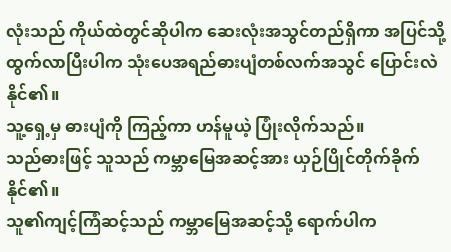လုံးသည် ကိုယ်ထဲတွင်ဆိုပါက ဆေးလုံးအသွင်တည်ရှိကာ အပြင်သို့ ထွက်လာပြီးပါက သုံးပေအရည်ဓားပျံတစ်လက်အသွင် ပြောင်းလဲနိုင်၏။
သူ့ရှေ့မှ ဓားပျံကို ကြည့်ကာ ဟန်မူယဲ့ ပြုံးလိုက်သည်။
သည်ဓားဖြင့် သူသည် ကမ္ဘာမြေအဆင့်အား ယှဉ်ပြိုင်တိုက်ခိုက်နိုင်၏။
သူ၏ကျင့်ကြံဆင့်သည် ကမ္ဘာမြေအဆင့်သို့ ရောက်ပါက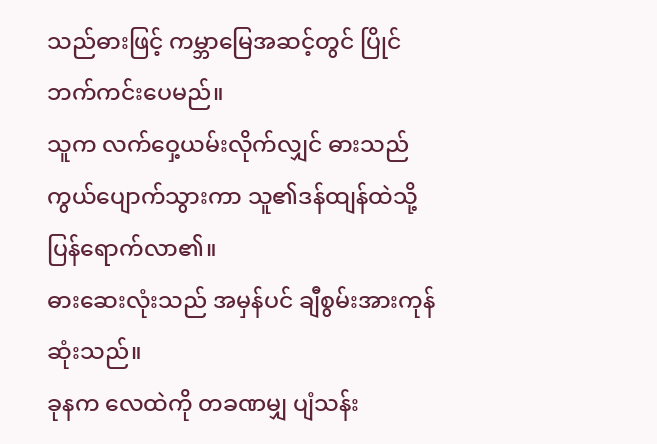သည်ဓားဖြင့် ကမ္ဘာမြေအဆင့်တွင် ပြိုင်ဘက်ကင်းပေမည်။
သူက လက်ဝှေ့ယမ်းလိုက်လျှင် ဓားသည် ကွယ်ပျောက်သွားကာ သူ၏ဒန်ထျန်ထဲသို့ ပြန်ရောက်လာ၏။
ဓားဆေးလုံးသည် အမှန်ပင် ချီစွမ်းအားကုန်ဆုံးသည်။
ခုနက လေထဲကို တခဏမျှ ပျံသန်း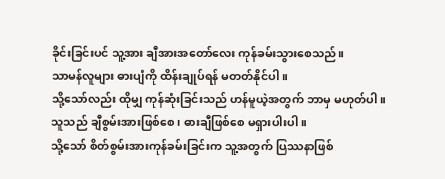ခိုင်းခြင်းပင် သူ့အား ချီအားအတော်လေး ကုန်ခမ်းသွားစေသည်။
သာမန်လူများ ဓားပျံကို ထိန်းချုပ်ရန် မတတ်နိုင်ပါ။
သို့သော်လည်း ထိုမျှ ကုန်ဆုံးခြင်းသည် ဟန်မူယဲ့အတွက် ဘာမှ မဟုတ်ပါ။
သူသည် ချီစွမ်းအားဖြစ်စေ၊ ဓားချီဖြစ်စေ မရှားပါးပါ။
သို့သော် စိတ်စွမ်းအားကုန်ခမ်းခြင်းက သူ့အတွက် ပြဿနာဖြစ်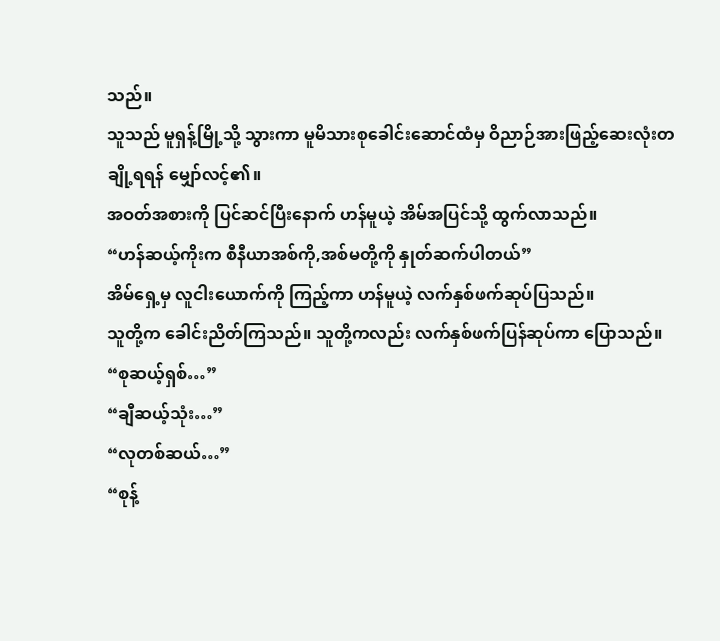သည်။
သူသည် မူရှန့်မြို့သို့ သွားကာ မူမိသားစုခေါင်းဆောင်ထံမှ ဝိညာဉ်အားဖြည့်ဆေးလုံးတချို့ရရန် မျှော်လင့်၏။
အဝတ်အစားကို ပြင်ဆင်ပြီးနောက် ဟန်မူယဲ့ အိမ်အပြင်သို့ ထွက်လာသည်။
“ဟန်ဆယ့်ကိုးက စီနီယာအစ်ကို,အစ်မတို့ကို နှုတ်ဆက်ပါတယ်”
အိမ်ရှေ့မှ လူငါးယောက်ကို ကြည့်ကာ ဟန်မူယဲ့ လက်နှစ်ဖက်ဆုပ်ပြသည်။
သူတို့က ခေါင်းညိတ်ကြသည်။ သူတို့ကလည်း လက်နှစ်ဖက်ပြန်ဆုပ်ကာ ပြောသည်။
“စုဆယ့်ရှစ်…”
“ချီဆယ့်သုံး…”
“လုတစ်ဆယ်…”
“စုန့်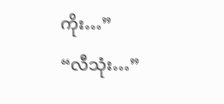ကိုး…”
“လီသုံး…”